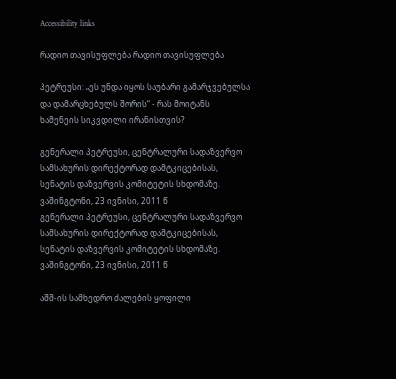Accessibility links

რადიო თავისუფლება რადიო თავისუფლება

პეტრეუსი: „ეს უნდა იყოს საუბარი გამარჯვებულსა და დამარცხებულს შორის“ - რას მოიტანს ხამენეის სიკვდილი ირანისთვის?

გენერალი პეტრეუსი, ცენტრალური სადაზვერვო სამსახურის დირექტორად დამტკიცებისას, სენატის დაზვერვის კომიტეტის სხდომაზე. ვაშინგტონი, 23 ივნისი, 2011 წ
გენერალი პეტრეუსი, ცენტრალური სადაზვერვო სამსახურის დირექტორად დამტკიცებისას, სენატის დაზვერვის კომიტეტის სხდომაზე. ვაშინგტონი, 23 ივნისი, 2011 წ

აშშ-ის სამხედრო ძალების ყოფილი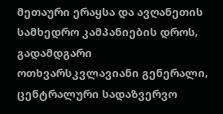მეთაური ერაყსა და ავღანეთის სამხედრო კამპანიების დროს, გადამდგარი ოთხვარსკვლავიანი გენერალი, ცენტრალური სადაზვერვო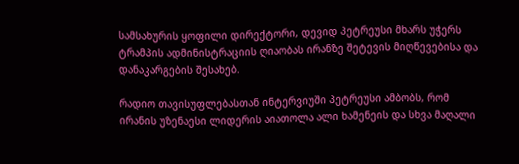სამსახურის ყოფილი დირექტორი, დევიდ პეტრეუსი მხარს უჭერს ტრამპის ადმინისტრაციის ღიაობას ირანზე შეტევის მიღწევებისა და დანაკარგების შესახებ.

რადიო თავისუფლებასთან ინტერვიუში პეტრეუსი ამბობს, რომ ირანის უზენაესი ლიდერის აიათოლა ალი ხამენეის და სხვა მაღალი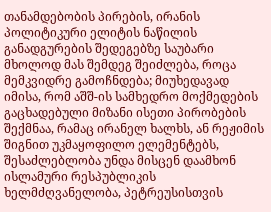თანამდებობის პირების, ირანის პოლიტიკური ელიტის ნაწილის განადგურების შედეგებზე საუბარი მხოლოდ მას შემდეგ შეიძლება, როცა მემკვიდრე გამოჩნდება; მიუხედავად იმისა, რომ აშშ-ის სამხედრო მოქმედების გაცხადებული მიზანი ისეთი პირობების შექმნაა, რამაც ირანელ ხალხს, ან რეჟიმის შიგნით უკმაყოფილო ელემენტებს, შესაძლებლობა უნდა მისცენ დაამხონ ისლამური რესპუბლიკის ხელმძღვანელობა, პეტრეუსისთვის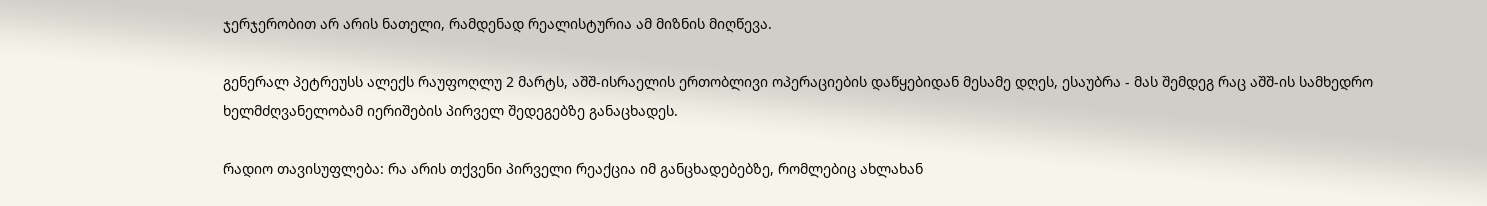ჯერჯერობით არ არის ნათელი, რამდენად რეალისტურია ამ მიზნის მიღწევა.

გენერალ პეტრეუსს ალექს რაუფოღლუ 2 მარტს, აშშ-ისრაელის ერთობლივი ოპერაციების დაწყებიდან მესამე დღეს, ესაუბრა - მას შემდეგ რაც აშშ-ის სამხედრო ხელმძღვანელობამ იერიშების პირველ შედეგებზე განაცხადეს.

რადიო თავისუფლება: რა არის თქვენი პირველი რეაქცია იმ განცხადებებზე, რომლებიც ახლახან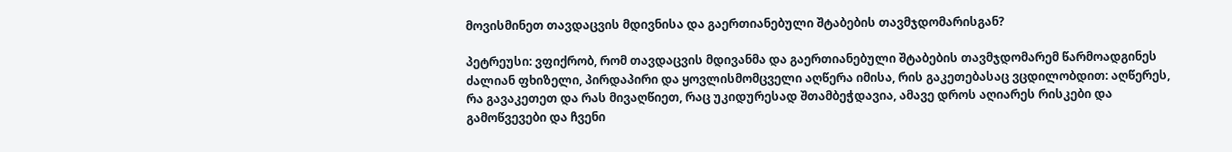მოვისმინეთ თავდაცვის მდივნისა და გაერთიანებული შტაბების თავმჯდომარისგან?

პეტრეუსი: ვფიქრობ, რომ თავდაცვის მდივანმა და გაერთიანებული შტაბების თავმჯდომარემ წარმოადგინეს ძალიან ფხიზელი, პირდაპირი და ყოვლისმომცველი აღწერა იმისა, რის გაკეთებასაც ვცდილობდით: აღწერეს, რა გავაკეთეთ და რას მივაღწიეთ, რაც უკიდურესად შთამბეჭდავია, ამავე დროს აღიარეს რისკები და გამოწვევები და ჩვენი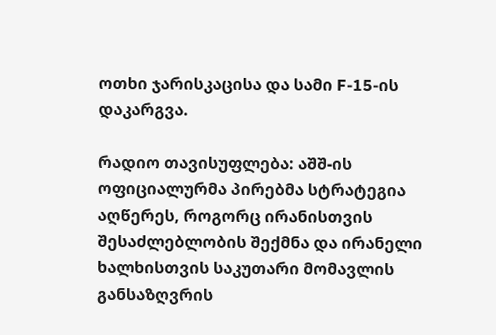ოთხი ჯარისკაცისა და სამი F-15-ის დაკარგვა.

რადიო თავისუფლება: აშშ-ის ოფიციალურმა პირებმა სტრატეგია აღწერეს, როგორც ირანისთვის შესაძლებლობის შექმნა და ირანელი ხალხისთვის საკუთარი მომავლის განსაზღვრის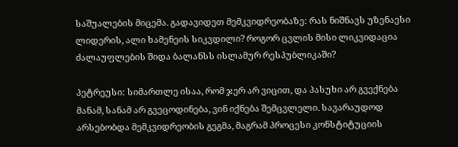საშუალების მიცემა. გადავიდეთ მემკვიდრეობაზე: რას ნიშნავს უზენაესი ლიდერის, ალი ხამენეის სიკვდილი? როგორ ცვლის მისი ლიკვიდაცია ძალაუფლების შიდა ბალანსს ისლამურ რესპუბლიკაში?

პეტრეუსი: სიმართლე ისაა, რომ ჯერ არ ვიცით, და პასუხი არ გვექნება მანამ, სანამ არ გვეცოდინება, ვინ იქნება შემცვლელი. სავარაუდოდ არსებობდა მემკვიდრეობის გეგმა, მაგრამ პროცესი კონსტიტუციის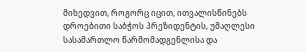მიხედვით, როგორც იცით, ითვალისწინებს დროებითი საბჭოს პრეზიდენტის, უმაღლესი სასამართლო წარმომადგენლისა და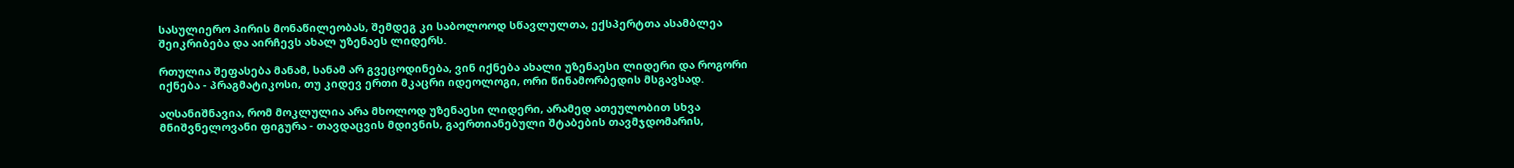სასულიერო პირის მონაწილეობას, შემდეგ კი საბოლოოდ სწავლულთა, ექსპერტთა ასამბლეა შეიკრიბება და აირჩევს ახალ უზენაეს ლიდერს.

რთულია შეფასება მანამ, სანამ არ გვეცოდინება, ვინ იქნება ახალი უზენაესი ლიდერი და როგორი იქნება - პრაგმატიკოსი, თუ კიდევ ერთი მკაცრი იდეოლოგი, ორი წინამორბედის მსგავსად.

აღსანიშნავია, რომ მოკლულია არა მხოლოდ უზენაესი ლიდერი, არამედ ათეულობით სხვა მნიშვნელოვანი ფიგურა - თავდაცვის მდივნის, გაერთიანებული შტაბების თავმჯდომარის,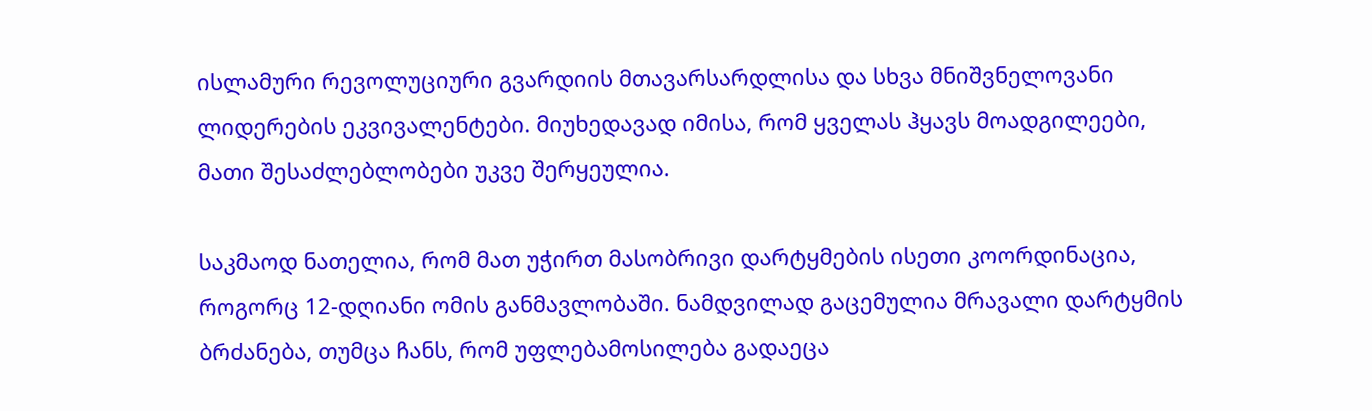ისლამური რევოლუციური გვარდიის მთავარსარდლისა და სხვა მნიშვნელოვანი ლიდერების ეკვივალენტები. მიუხედავად იმისა, რომ ყველას ჰყავს მოადგილეები, მათი შესაძლებლობები უკვე შერყეულია.

საკმაოდ ნათელია, რომ მათ უჭირთ მასობრივი დარტყმების ისეთი კოორდინაცია, როგორც 12-დღიანი ომის განმავლობაში. ნამდვილად გაცემულია მრავალი დარტყმის ბრძანება, თუმცა ჩანს, რომ უფლებამოსილება გადაეცა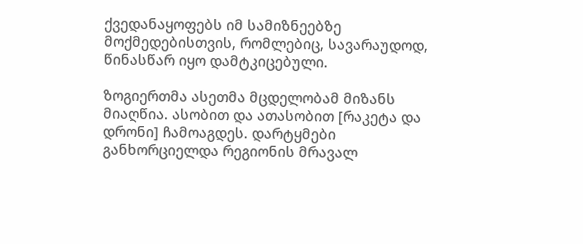ქვედანაყოფებს იმ სამიზნეებზე მოქმედებისთვის, რომლებიც, სავარაუდოდ, წინასწარ იყო დამტკიცებული.

ზოგიერთმა ასეთმა მცდელობამ მიზანს მიაღწია. ასობით და ათასობით [რაკეტა და დრონი] ჩამოაგდეს. დარტყმები განხორციელდა რეგიონის მრავალ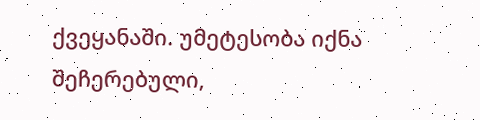ქვეყანაში. უმეტესობა იქნა შეჩერებული,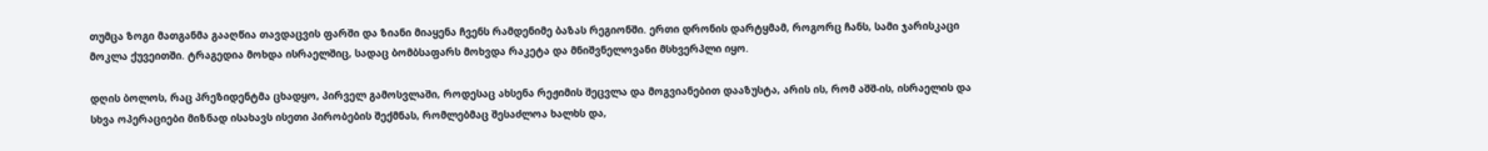თუმცა ზოგი მათგანმა გააღწია თავდაცვის ფარში და ზიანი მიაყენა ჩვენს რამდენიმე ბაზას რეგიონში. ერთი დრონის დარტყმამ, როგორც ჩანს, სამი ჯარისკაცი მოკლა ქუვეითში. ტრაგედია მოხდა ისრაელშიც, სადაც ბომბსაფარს მოხვდა რაკეტა და მნიშვნელოვანი მსხვერპლი იყო.

დღის ბოლოს, რაც პრეზიდენტმა ცხადყო, პირველ გამოსვლაში, როდესაც ახსენა რეჟიმის შეცვლა და მოგვიანებით დააზუსტა, არის ის, რომ აშშ-ის, ისრაელის და სხვა ოპერაციები მიზნად ისახავს ისეთი პირობების შექმნას, რომლებმაც შესაძლოა ხალხს და,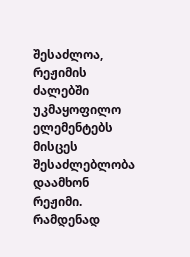შესაძლოა, რეჟიმის ძალებში უკმაყოფილო ელემენტებს მისცეს შესაძლებლობა დაამხონ რეჟიმი. რამდენად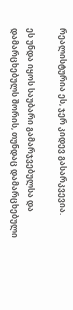რეალისტურია ეს, ჯერ კიდევ გასარკვევია.

ეს უნდა იყოს საუბარი გამარჯვებულსა და დამარცხებულს შორის, თუნდაც დამარცხებული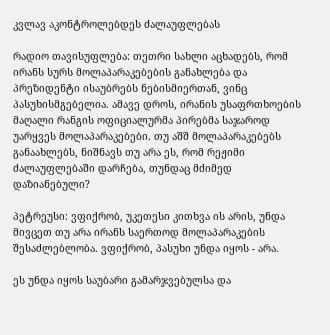კვლავ აკონტროლებდეს ძალაუფლებას

რადიო თავისუფლება: თეთრი სახლი აცხადებს, რომ ირანს სურს მოლაპარაკებების განახლება და პრეზიდენტი ისაუბრებს ნებისმიერთან, ვინც პასუხისმგებელია. ამავე დროს, ირანის უსაფრთხოების მაღალი რანგის ოფიციალურმა პირებმა საჯაროდ უარყვეს მოლაპარაკებები. თუ აშშ მოლაპარაკებებს განაახლებს, ნიშნავს თუ არა ეს, რომ რეჟიმი ძალაუფლებაში დარჩება, თუნდაც მძიმედ დაზიანებული?

პეტრეუსი: ვფიქრობ, უკეთესი კითხვა ის არის, უნდა მივცეთ თუ არა ირანს საერთოდ მოლაპარაკების შესაძლებლობა. ვფიქრობ, პასუხი უნდა იყოს - არა.

ეს უნდა იყოს საუბარი გამარჯვებულსა და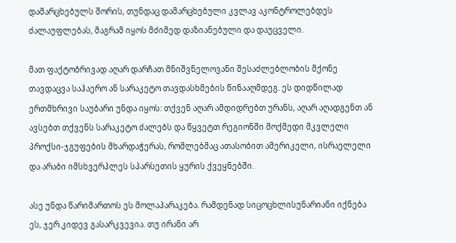დამარცხებულს შორის, თუნდაც დამარცხებული კვლავ აკონტროლებდეს ძალაუფლებას, მაგრამ იყოს მძიმედ დაზიანებული და დაუცველი.

მათ ფაქტობრივად აღარ დარჩათ მნიშვნელოვანი შესაძლებლობის მქონე თავდაცვა საჰაერო ან სარაკეტო თავდასხმების წინააღმდეგ. ეს დიდწილად ერთმხრივი საუბარი უნდა იყოს: თქვენ აღარ ამდიდრებთ ურანს, აღარ აღადგენთ ან ავსებთ თქვენს სარაკეტო ძალებს და წყვეტთ რეგიონში მოქმედი მკვლელი პროქსი-ჯგუფების მხარდაჭერას, რომლებმაც ათასობით ამერიკელი, ისრაელელი და არაბი იმსხვერპლეს სპარსეთის ყურის ქვეყნებში.

ასე უნდა წარიმართოს ეს მოლაპარაკება. რამდენად სიცოცხლისუნარიანი იქნება ეს, ჯერ კიდევ გასარკვევია. თუ ირანი არ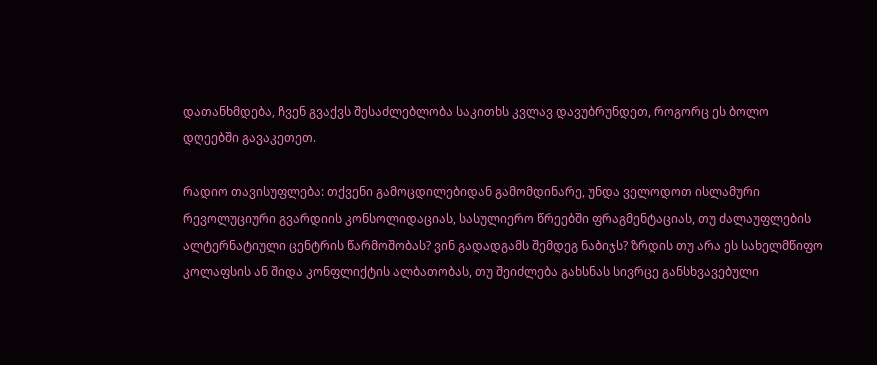დათანხმდება, ჩვენ გვაქვს შესაძლებლობა საკითხს კვლავ დავუბრუნდეთ, როგორც ეს ბოლო დღეებში გავაკეთეთ.

რადიო თავისუფლება: თქვენი გამოცდილებიდან გამომდინარე, უნდა ველოდოთ ისლამური რევოლუციური გვარდიის კონსოლიდაციას, სასულიერო წრეებში ფრაგმენტაციას, თუ ძალაუფლების ალტერნატიული ცენტრის წარმოშობას? ვინ გადადგამს შემდეგ ნაბიჯს? ზრდის თუ არა ეს სახელმწიფო კოლაფსის ან შიდა კონფლიქტის ალბათობას, თუ შეიძლება გახსნას სივრცე განსხვავებული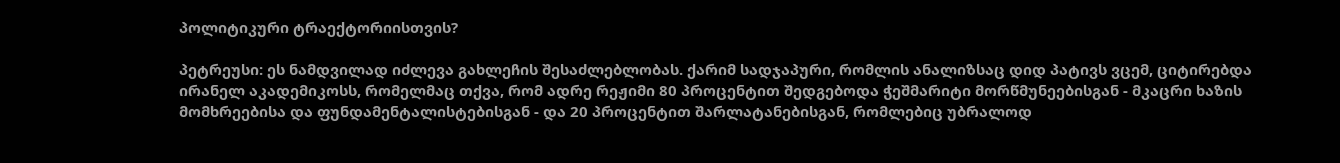პოლიტიკური ტრაექტორიისთვის?

პეტრეუსი: ეს ნამდვილად იძლევა გახლეჩის შესაძლებლობას. ქარიმ სადჯაპური, რომლის ანალიზსაც დიდ პატივს ვცემ, ციტირებდა ირანელ აკადემიკოსს, რომელმაც თქვა, რომ ადრე რეჟიმი 80 პროცენტით შედგებოდა ჭეშმარიტი მორწმუნეებისგან - მკაცრი ხაზის მომხრეებისა და ფუნდამენტალისტებისგან - და 20 პროცენტით შარლატანებისგან, რომლებიც უბრალოდ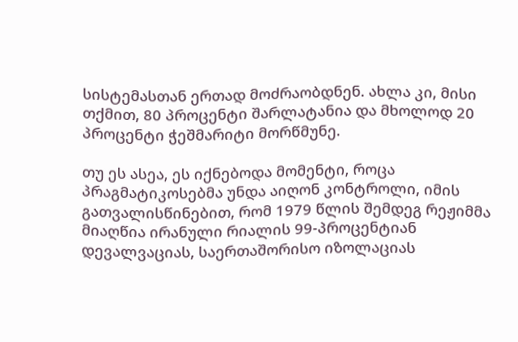სისტემასთან ერთად მოძრაობდნენ. ახლა კი, მისი თქმით, 80 პროცენტი შარლატანია და მხოლოდ 20 პროცენტი ჭეშმარიტი მორწმუნე.

თუ ეს ასეა, ეს იქნებოდა მომენტი, როცა პრაგმატიკოსებმა უნდა აიღონ კონტროლი, იმის გათვალისწინებით, რომ 1979 წლის შემდეგ რეჟიმმა მიაღწია ირანული რიალის 99-პროცენტიან დევალვაციას, საერთაშორისო იზოლაციას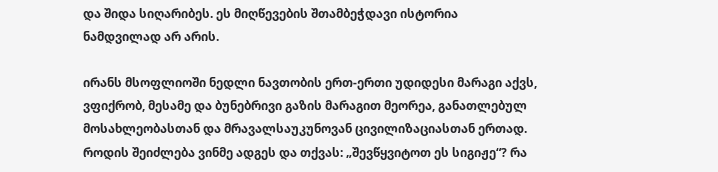და შიდა სიღარიბეს. ეს მიღწევების შთამბეჭდავი ისტორია ნამდვილად არ არის.

ირანს მსოფლიოში ნედლი ნავთობის ერთ-ერთი უდიდესი მარაგი აქვს, ვფიქრობ, მესამე და ბუნებრივი გაზის მარაგით მეორეა, განათლებულ მოსახლეობასთან და მრავალსაუკუნოვან ცივილიზაციასთან ერთად. როდის შეიძლება ვინმე ადგეს და თქვას: „შევწყვიტოთ ეს სიგიჟე“? რა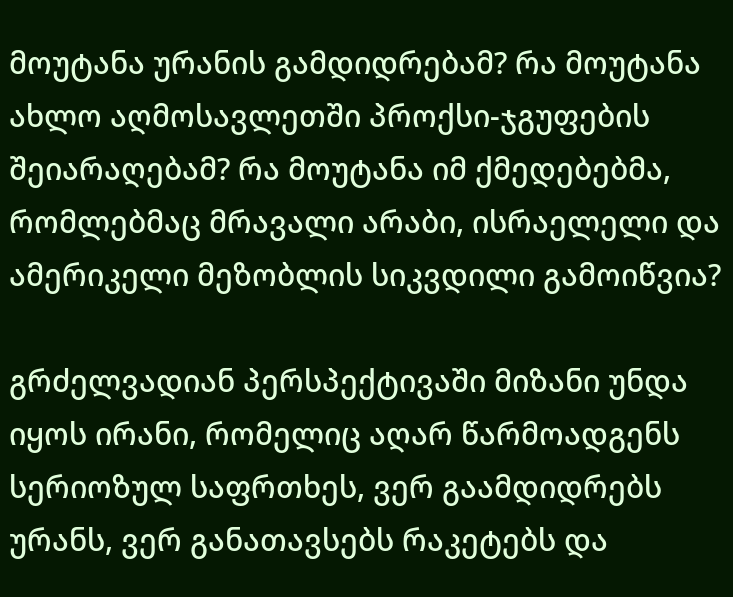მოუტანა ურანის გამდიდრებამ? რა მოუტანა ახლო აღმოსავლეთში პროქსი-ჯგუფების შეიარაღებამ? რა მოუტანა იმ ქმედებებმა, რომლებმაც მრავალი არაბი, ისრაელელი და ამერიკელი მეზობლის სიკვდილი გამოიწვია?

გრძელვადიან პერსპექტივაში მიზანი უნდა იყოს ირანი, რომელიც აღარ წარმოადგენს სერიოზულ საფრთხეს, ვერ გაამდიდრებს ურანს, ვერ განათავსებს რაკეტებს და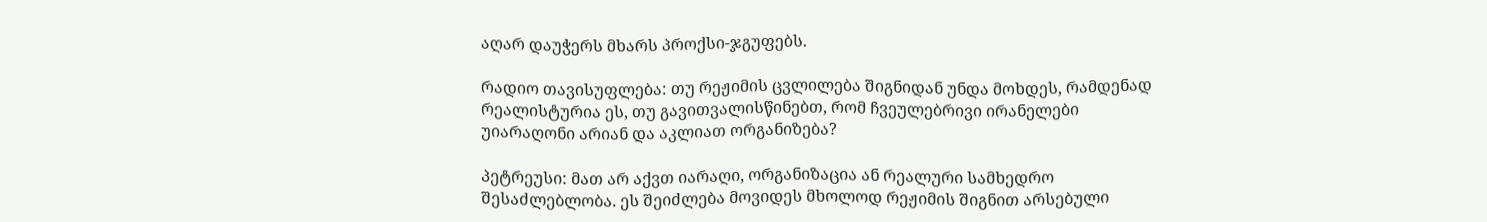აღარ დაუჭერს მხარს პროქსი-ჯგუფებს.

რადიო თავისუფლება: თუ რეჟიმის ცვლილება შიგნიდან უნდა მოხდეს, რამდენად რეალისტურია ეს, თუ გავითვალისწინებთ, რომ ჩვეულებრივი ირანელები უიარაღონი არიან და აკლიათ ორგანიზება?

პეტრეუსი: მათ არ აქვთ იარაღი, ორგანიზაცია ან რეალური სამხედრო შესაძლებლობა. ეს შეიძლება მოვიდეს მხოლოდ რეჟიმის შიგნით არსებული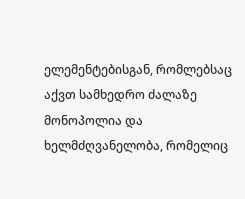ელემენტებისგან, რომლებსაც აქვთ სამხედრო ძალაზე მონოპოლია და ხელმძღვანელობა, რომელიც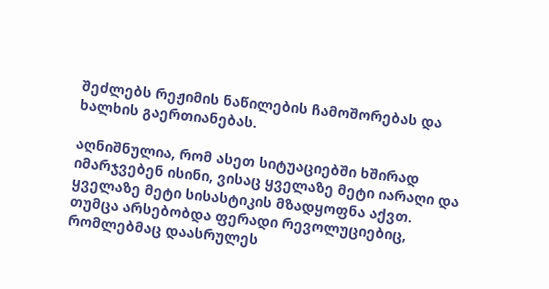შეძლებს რეჟიმის ნაწილების ჩამოშორებას და ხალხის გაერთიანებას.

აღნიშნულია, რომ ასეთ სიტუაციებში ხშირად იმარჯვებენ ისინი, ვისაც ყველაზე მეტი იარაღი და ყველაზე მეტი სისასტიკის მზადყოფნა აქვთ. თუმცა არსებობდა ფერადი რევოლუციებიც, რომლებმაც დაასრულეს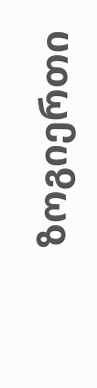ზოგიერთი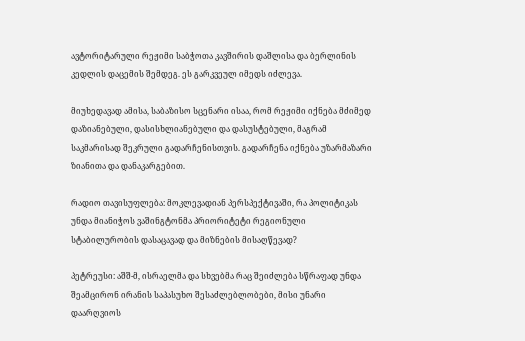ავტორიტარული რეჟიმი საბჭოთა კავშირის დაშლისა და ბერლინის კედლის დაცემის შემდეგ. ეს გარკვეულ იმედს იძლევა.

მიუხედავად ამისა, საბაზისო სცენარი ისაა, რომ რეჟიმი იქნება მძიმედ დაზიანებული, დასისხლიანებული და დასუსტებული, მაგრამ საკმარისად შეკრული გადარჩენისთვის. გადარჩენა იქნება უზარმაზარი ზიანითა და დანაკარგებით.

რადიო თავისუფლება: მოკლევადიან პერსპექტივაში, რა პოლიტიკას უნდა მიანიჭოს ვაშინგტონმა პრიორიტეტი რეგიონული სტაბილურობის დასაცავად და მიზნების მისაღწევად?

პეტრეუსი: აშშ-მ, ისრაელმა და სხვებმა რაც შეიძლება სწრაფად უნდა შეამცირონ ირანის საპასუხო შესაძლებლობები, მისი უნარი დაარღვიოს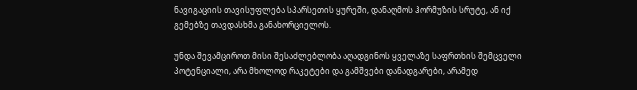ნავიგაციის თავისუფლება სპარსეთის ყურეში, დანაღმოს ჰორმუზის სრუტე, ან იქ გემებზე თავდასხმა განახორციელოს.

უნდა შევამციროთ მისი შესაძლებლობა აღადგინოს ყველაზე საფრთხის შემცველი პოტენციალი, არა მხოლოდ რაკეტები და გამშვები დანადგარები, არამედ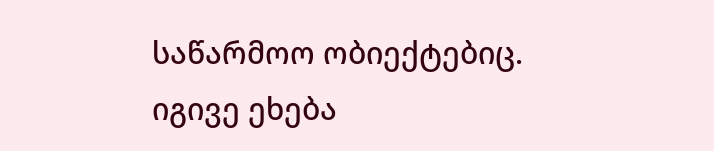საწარმოო ობიექტებიც. იგივე ეხება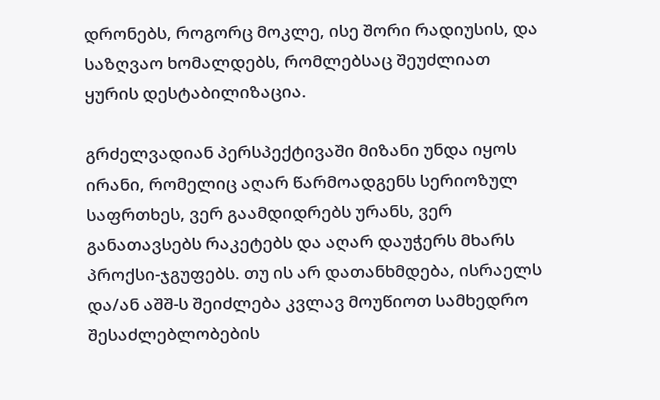დრონებს, როგორც მოკლე, ისე შორი რადიუსის, და საზღვაო ხომალდებს, რომლებსაც შეუძლიათ ყურის დესტაბილიზაცია.

გრძელვადიან პერსპექტივაში მიზანი უნდა იყოს ირანი, რომელიც აღარ წარმოადგენს სერიოზულ საფრთხეს, ვერ გაამდიდრებს ურანს, ვერ განათავსებს რაკეტებს და აღარ დაუჭერს მხარს პროქსი-ჯგუფებს. თუ ის არ დათანხმდება, ისრაელს და/ან აშშ-ს შეიძლება კვლავ მოუწიოთ სამხედრო შესაძლებლობების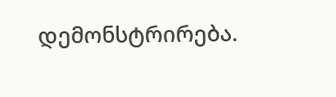დემონსტრირება.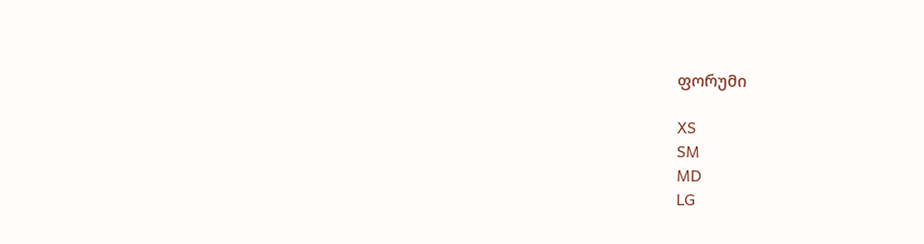ფორუმი

XS
SM
MD
LG